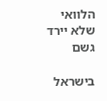הלוואי שלא יירד גשם

בישראל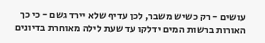עושים - רק כשיש משבר, לכן עדיף שלא יירד גשם - כי כך האורות ברשות המים ידלקו עד שעת לילה מאוחרת בדיונים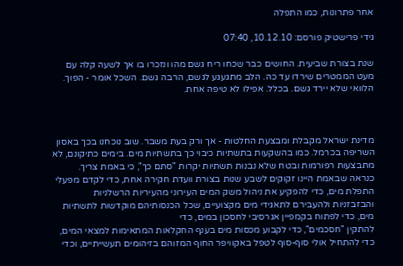אחר פתרונות, כמו התפלה

גידי פרישטיק פורסם: 10.12.10, 07:40

שנת בצורת שביעית. החושים כבר שכחו ריח גשם מהו ונזכרו בו אך לשעה קלה עם מעט הממטרים שירדו עד כה. הלב מתגעגע לגשם, הרבה גשם. השכל אומר - הפוך. הלוואי שלא יירד גשם. בכלל. אפילו לא טיפה אחת.



מדינת ישראל מקבלת ומבצעת החלטות - אך ורק בעת משבר. שוב נוכחנו בכך באסון השריפה בכרמל. כמו בהשקעות בתשתיות כיבוי כך בתשתיות מים. בימים כתיקונם, לא מתבצעות רפורמות ובטח שלא נבנות תשתיות יקרות "סתם כך", כי באמת צריך. כנראה שבאמת היינו זקוקים לשבע שנות בצורת וועדת חקירה אחת, כדי לקדם מפעלי התפלת מים, כדי להפקיע את ניהול משק המים העירוני מהעיריות הרשלניות והבזבזניות ולהעבירם לתאגידי מים מקצועיים, שכל הכנסותיהם מוקדשות לתשתיות מים, כדי לפתוח בקמפיין אגרסיבי לחסכון במים, כדי
להתקין "חסכמים", כדי לקבוע מכסות מים בענף החקלאות המתאימות למצאי המים, כדי להתחיל אולי סוף-סוף לטפל באקוויפר החוף המזוהם בזיהומים תעשייתיים, וכדי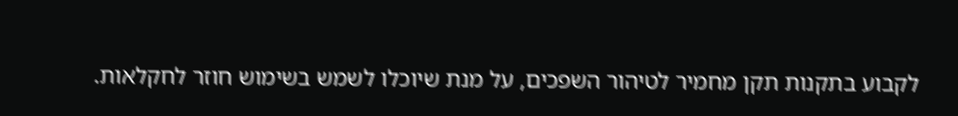לקבוע בתקנות תקן מחמיר לטיהור השפכים, על מנת שיוכלו לשמש בשימוש חוזר לחקלאות.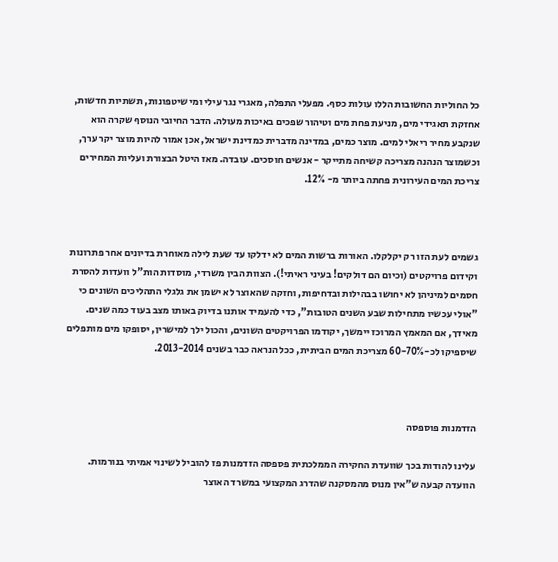כל החוליות החשובות הללו עולות כסף. מפעלי התפלה, מאגרי נגר עילי ומי שיטפונות, תשתיות חדשות, אחזקת תאגידי מים, מניעת פחת מים וטיהור שפכים באיכות מעולה. הדבר החיובי הנוסף שקרה הוא שנקבע מחיר ריאלי למים. מוצר כמים, במדינה מדברית כמדינת ישראל, אכן אמור להיות מוצר יקר ערך, וכשמוצר הנהנה מצריכה קשיחה מתייקר - אנשים חוסכים. עובדה. מאז היטל הבצורת ועליות המחירים צריכת המים העירונית פחתה ביותר מ- 12%.



גשמים לעת הזו רק יקלקלו. האורות ברשות המים לא ידלקו עד שעת לילה מאוחרת בדיונים אחר פתרונות וקידום פרויקטים (וכיום הם דולקים! בעיני ראיתי!). הצוות הבין משרדי, מוסדות הות"ל וועדות להסרת חסמים למיניהן לא יחושו בבהילות ובדחיפות, וחזקה שהאוצר לא ישמן את גלגלי התהליכים השונים כי "אולי עכשיו מתחילות שבע השנים הטובות", כדי להעמיד אותנו בדיוק באותו מצב בעוד כמה שנים. מאידך, אם המאמץ המרוכז יימשך, יקודמו הפרויקטים השונים, והכול ילך למישרין, יסופקו מים מותפלים שיספיקו לכ-60-70% מצריכת המים הביתית, ככל הנראה כבר בשנים 2013-2014.



הזדמנות פוספסה

עלינו להודות בכך שוועדת החקירה הממלכתית פספסה הזדמנות פז להוביל לשינוי אמיתי בנורמות. הוועדה קבעה ש"אין מנוס מהמסקנה שהדרג המקצועי במשרד האוצר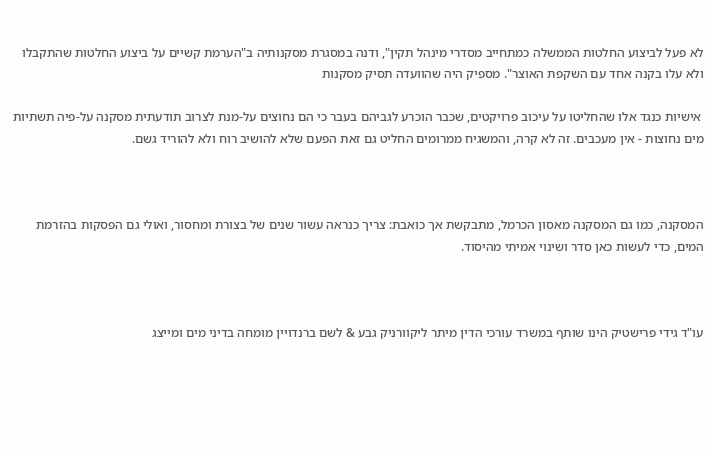לא פעל לביצוע החלטות הממשלה כמתחייב מסדרי מינהל תקין", ודנה במסגרת מסקנותיה ב"הערמת קשיים על ביצוע החלטות שהתקבלו ולא עלו בקנה אחד עם השקפת האוצר". מספיק היה שהוועדה תסיק מסקנות

 אישיות כנגד אלו שהחליטו על עיכוב פרויקטים, שכבר הוכרע לגביהם בעבר כי הם נחוצים על-מנת לצרוב תודעתית מסקנה על-פיה תשתיות מים נחוצות - אין מעכבים. זה לא קרה, והמשגיח ממרומים החליט גם זאת הפעם שלא להושיב רוח ולא להוריד גשם.



המסקנה, כמו גם המסקנה מאסון הכרמל, מתבקשת אך כואבת: צריך כנראה עשור שנים של בצורת ומחסור, ואולי גם הפסקות בהזרמת המים, כדי לעשות כאן סדר ושינוי אמיתי מהיסוד.



עו"ד גידי פרישטיק הינו שותף במשרד עורכי הדין מיתר ליקוורניק גבע & לשם ברנדויין מומחה בדיני מים ומייצג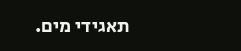תאגידי מים.